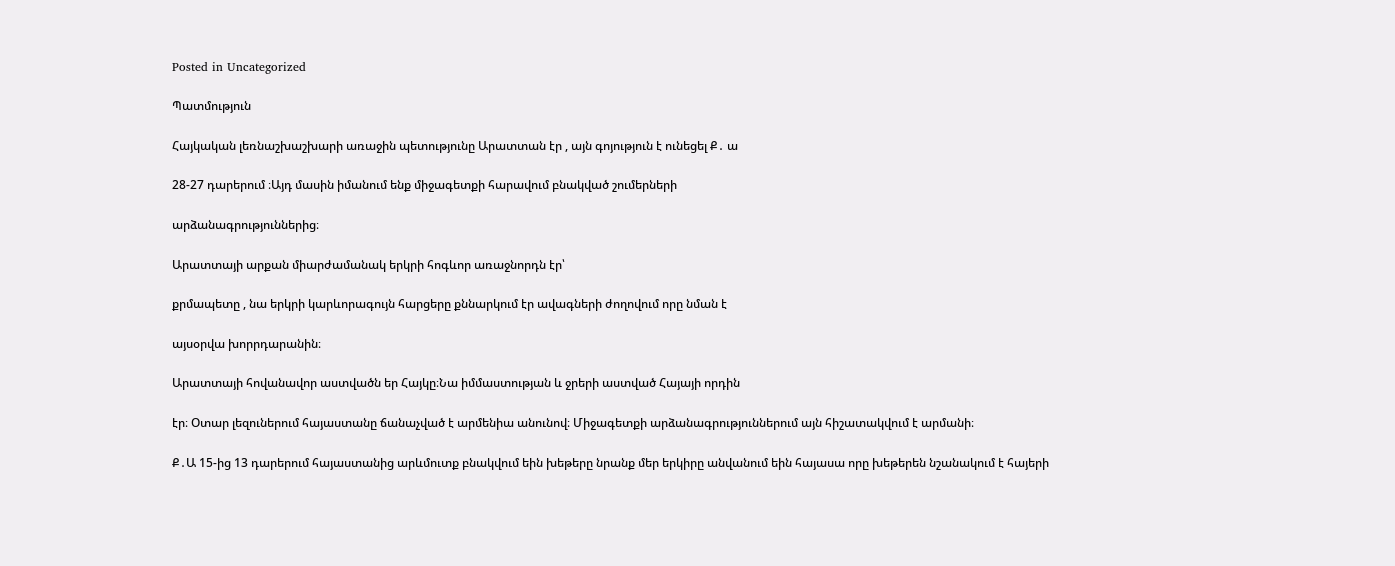Posted in Uncategorized

Պատմություն

Հայկական լեռնաշխաշխարի առաջին պետությունը Արատտան էր , այն գոյություն է ունեցել Ք․ ա

28-27 դարերում ։Այդ մասին իմանում ենք միջագետքի հարավում բնակված շումերների

արձանագրություններից։

Արատտայի արքան միարժամանակ երկրի հոգևոր առաջնորդն էր՝

քրմապետը , նա երկրի կարևորագույն հարցերը քննարկում էր ավագների ժողովում որը նման է

այսօրվա խորրդարանին։

Արատտայի հովանավոր աստվածն եր Հայկը։Նա իմմաստության և ջրերի աստված Հայայի որդին

էր։ Օտար լեզուներում հայաստանը ճանաչված է արմենիա անունով։ Միջագետքի արձանագրություններում այն հիշատակվում է արմանի։

Ք․Ա 15-ից 13 դարերում հայաստանից արևմուտք բնակվում եին խեթերը նրանք մեր երկիրը անվանում եին հայասա որը խեթերեն նշանակում է հայերի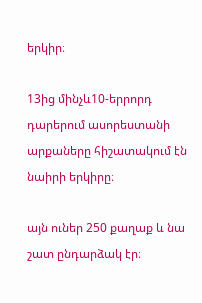երկիր։

13ից մինչև10-երրորդ դարերում ասորեստանի արքաները հիշատակում էն նաիրի երկիրը։

այն ուներ 250 քաղաք և նա շատ ընդարձակ էր։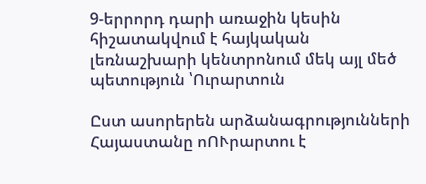9-երրորդ դարի առաջին կեսին հիշատակվում է հայկական լեռնաշխարի կենտրոնում մեկ այլ մեծ պետություն ՝Ուրարտուն

Ըստ ասորերեն արձանագրությունների Հայաստանը ոՈՒրարտու է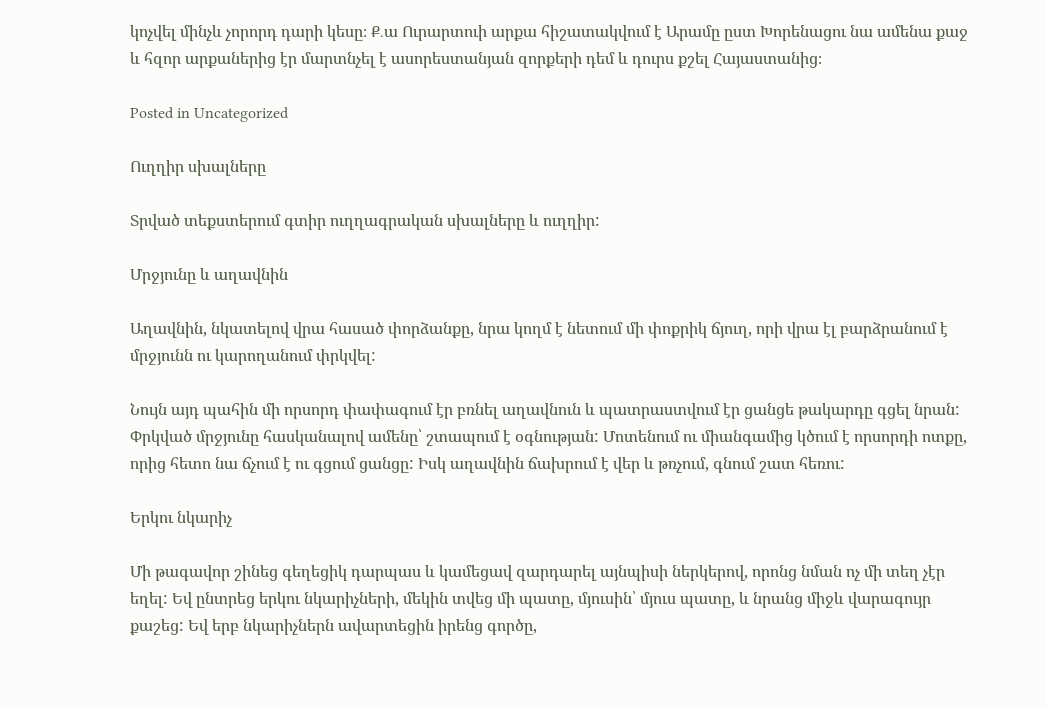կոչվել մինչև չորորդ դարի կեսը։ Ք․ա Ուրարտուի արքա հիշատակվում է Արամը ըստ Խորենացու նա ամենա քաջ և հզոր արքաներից էր մարտնչել է ասորեստանյան զորքերի դեմ և դուրս քշել Հայաստանից։

Posted in Uncategorized

Ուղղիր սխալները

Տրված տեքստերում գտիր ուղղագրական սխալները և ուղղիր:

Մրջյունը և աղավնին

Աղավնին, նկատելով վրա հասած փորձանքը, նրա կողմ է նետում մի փոքրիկ ճյուղ, որի վրա էլ բարձրանում է մրջյունն ու կարողանում փրկվել:

Նույն այդ պահին մի որսորդ փափագում էր բռնել աղավնուն և պատրաստվում էր ցանցե թակարդը գցել նրան: Փրկված մրջյունը հասկանալով ամենը՝ շտապում է օգնության: Մոտենում ու միանգամից կծում է որսորդի ոտքը, որից հետո նա ճչում է ու գցում ցանցը: Իսկ աղավնին ճախրում է վեր և թռչում, գնում շատ հեռու:

Երկու նկարիչ

Մի թագավոր շինեց գեղեցիկ դարպաս և կամեցավ զարդարել այնպիսի ներկերով, որոնց նման ոչ մի տեղ չէր եղել: Եվ ընտրեց երկու նկարիչների, մեկին տվեց մի պատը, մյուսին՝ մյուս պատը, և նրանց միջև վարագույր քաշեց: Եվ երբ նկարիչներն ավարտեցին իրենց գործը,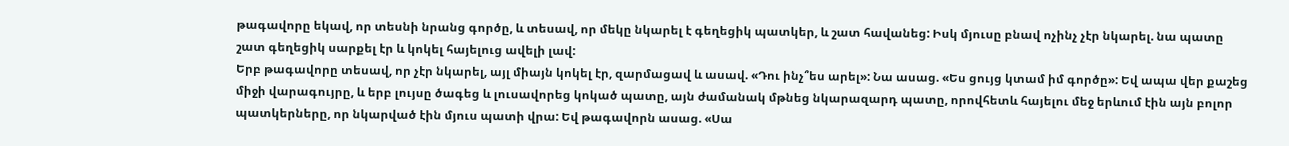թագավորը եկավ, որ տեսնի նրանց գործը, և տեսավ, որ մեկը նկարել է գեղեցիկ պատկեր, և շատ հավանեց: Իսկ մյուսը բնավ ոչինչ չէր նկարել. նա պատը շատ գեղեցիկ սարքել էր և կոկել հայելուց ավելի լավ:
Երբ թագավորը տեսավ, որ չէր նկարել, այլ միայն կոկել էր, զարմացավ և ասավ. «Դու ինչ՞ես արել»: Նա ասաց. «Ես ցույց կտամ իմ գործը»: Եվ ապա վեր քաշեց միջի վարագույրը, և երբ լույսը ծագեց և լուսավորեց կոկած պատը, այն ժամանակ մթնեց նկարազարդ պատը, որովհետև հայելու մեջ երևում էին այն բոլոր պատկերները, որ նկարված էին մյուս պատի վրա: Եվ թագավորն ասաց. «Սա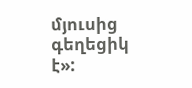մյուսից գեղեցիկ է»: